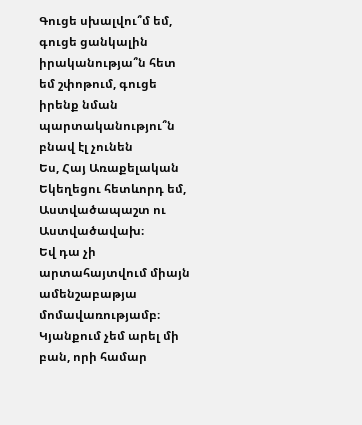Գուցե սխալվու՞մ եմ, գուցե ցանկալին իրականությա՞ն հետ եմ շփոթում, գուցե իրենք նման պարտականությու՞ն բնավ էլ չունեն
Ես, Հայ Առաքելական Եկեղեցու հետևորդ եմ, Աստվածապաշտ ու Աստվածավախ։
Եվ դա չի արտահայտվում միայն ամենշաբաթյա մոմավառությամբ։
Կյանքում չեմ արել մի բան, որի համար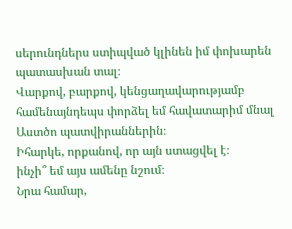սերունդներս ստիպված կլինեն իմ փոխարեն պատասխան տալ։
Վարքով, բարքով, կենցաղավարությամբ համենայնդեպս փորձել եմ հավատարիմ մնալ Աստծո պատվիրաններին։
Իհարկե, որքանով, որ այն ստացվել է։
ինչի՞ եմ այս ամենը նշում։
Նրա համար,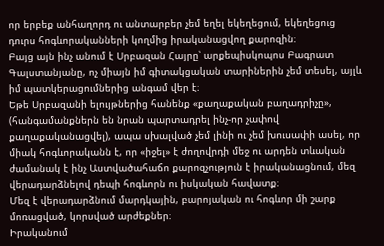որ երբեք անհաղորդ ու անտարբեր չեմ եղել եկեղեցում, եկեղեցուց դուրս հոգևորականների կողմից իրականացվող քարոզին։
Բայց այն ինչ անում է Սրբազան Հայրը՝ արքեպիսկոպոս Բագրատ Գալստանյանը, ոչ միայն իմ գիտակցական տարիներին չեմ տեսել, այլև իմ պատկերացումներից անգամ վեր է։
Եթե Սրբազանի ելույթներից հանենք «քաղաքական բաղադրիչը», (հանգամանքներն են նրան պարտադրել ինչ-որ չափով քաղաքականացվել), ապա սխալված չեմ լինի ու չեմ խուսափի ասել, որ միակ հոգևորականն է, որ «իջել» է ժողովրդի մեջ ու արդեն տևական ժամանակ է ինչ Աստվածահաճո քարոզչություն է իրականացնում, մեզ վերադարձնելով դեպի հոգևորն ու իսկական հավատք։
Մեզ է վերադարձնում մարդկային, բարոյական ու հոգևոր մի շարք մոռացված, կորսված արժեքներ։
Իրականում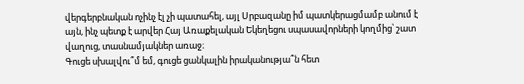վերգերբնական ոչինչ էլ չի պատահել, այլ Սրբազանը իմ պատկերացմամբ անում է այն, ինչ պետք է արվեր Հայ Առաքելական Եկեղեցու սպասավորների կողմից՝ շատ վաղուց, տասնամյակներ առաջ։
Գուցե սխալվու՞մ եմ, գուցե ցանկալին իրականությա՞ն հետ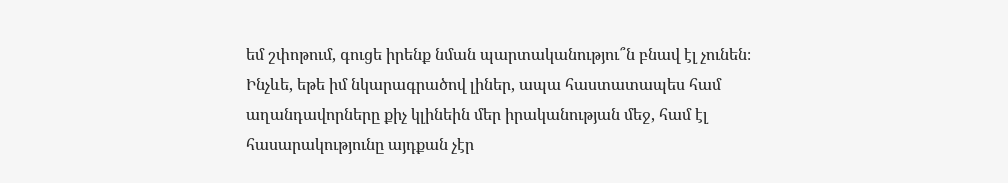եմ շփոթում, գուցե իրենք նման պարտականությու՞ն բնավ էլ չունեն։
Ինչևե, եթե իմ նկարագրածով լիներ, ապա հաստատապես համ աղանդավորները քիչ կլինեին մեր իրականության մեջ, համ էլ հասարակությունը այդքան չէր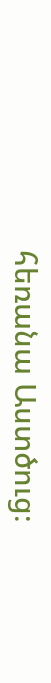հեռանա Աստծուց։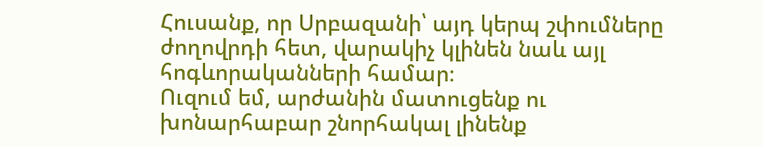Հուսանք, որ Սրբազանի՝ այդ կերպ շփումները ժողովրդի հետ, վարակիչ կլինեն նաև այլ հոգևորականների համար։
Ուզում եմ, արժանին մատուցենք ու խոնարհաբար շնորհակալ լինենք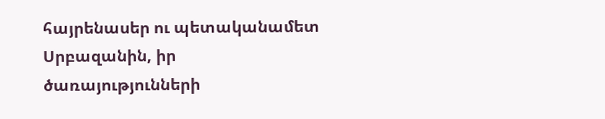հայրենասեր ու պետականամետ Սրբազանին, իր ծառայությունների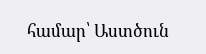համար՝ Աստծուն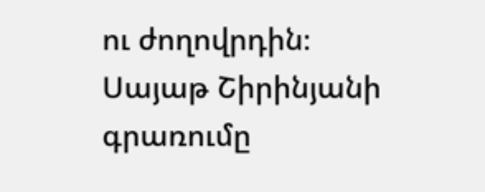ու ժողովրդին։
Սայաթ Շիրինյանի գրառումը